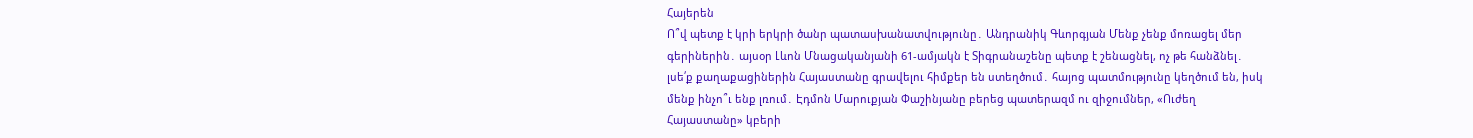Հայերեն
Ո՞վ պետք է կրի երկրի ծանր պատասխանատվությունը․ Անդրանիկ Գևորգյան Մենք չենք մոռացել մեր գերիներին․ այսօր Լևոն Մնացականյանի 61-ամյակն է Տիգրանաշենը պետք է շենացնել, ոչ թե հանձնել․ լսե՛ք քաղաքացիներին Հայաստանը գրավելու հիմքեր են ստեղծում․ հայոց պատմությունը կեղծում են, իսկ մենք ինչո՞ւ ենք լռում․ Էդմոն Մարուքյան Փաշինյանը բերեց պատերազմ ու զիջումներ, «Ուժեղ Հայաստանը» կբերի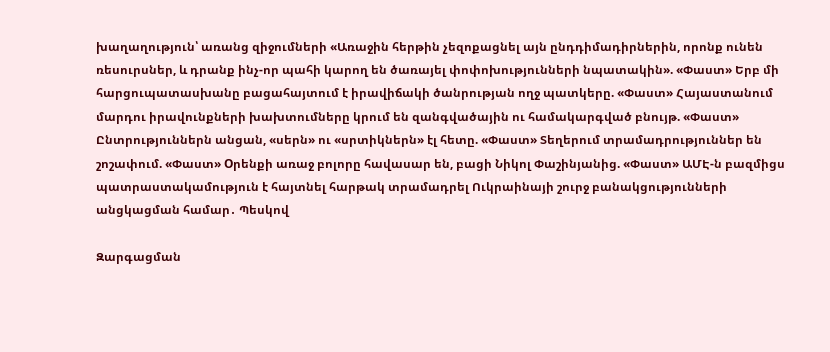խաղաղություն՝ առանց զիջումների «Առաջին հերթին չեզոքացնել այն ընդդիմադիրներին, որոնք ունեն ռեսուրսներ, և դրանք ինչ-որ պահի կարող են ծառայել փոփոխությունների նպատակին». «Փաստ» Երբ մի հարցուպատասխանը բացահայտում է իրավիճակի ծանրության ողջ պատկերը. «Փաստ» Հայաստանում մարդու իրավունքների խախտումները կրում են զանգվածային ու համակարգված բնույթ. «Փաստ» Ընտրություններն անցան, «սերն» ու «սրտիկներն» էլ հետը. «Փաստ» Տեղերում տրամադրություններ են շոշափում. «Փաստ» Oրենքի առաջ բոլորը հավասար են, բացի Նիկոլ Փաշինյանից. «Փաստ» ԱՄԷ-ն բազմիցս պատրաստակամություն է հայտնել հարթակ տրամադրել Ուկրաինայի շուրջ բանակցությունների անցկացման համար․ Պեսկով

Զարգացման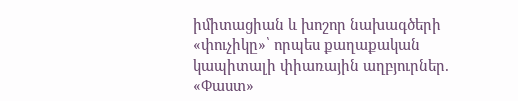իմիտացիան և խոշոր նախագծերի «փուչիկը»՝ որպես քաղաքական կապիտալի փիառային աղբյուրներ. «Փաստ»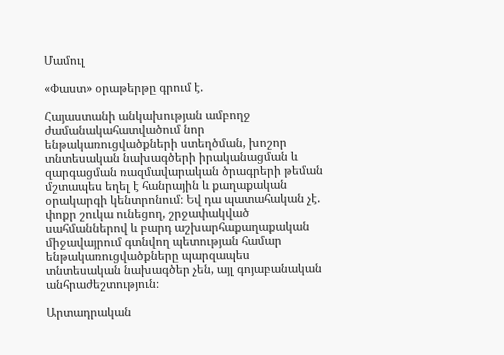Մամուլ

«Փաստ» օրաթերթը գրում է.

Հայաստանի անկախության ամբողջ ժամանակահատվածում նոր ենթակառուցվածքների ստեղծման, խոշոր տնտեսական նախագծերի իրականացման և զարգացման ռազմավարական ծրագրերի թեման մշտապես եղել է հանրային և քաղաքական օրակարգի կենտրոնում։ Եվ դա պատահական չէ. փոքր շուկա ունեցող, շրջափակված սահմաններով և բարդ աշխարհաքաղաքական միջավայրում գտնվող պետության համար ենթակառուցվածքները պարզապես տնտեսական նախագծեր չեն, այլ գոյաբանական անհրաժեշտություն։

Արտադրական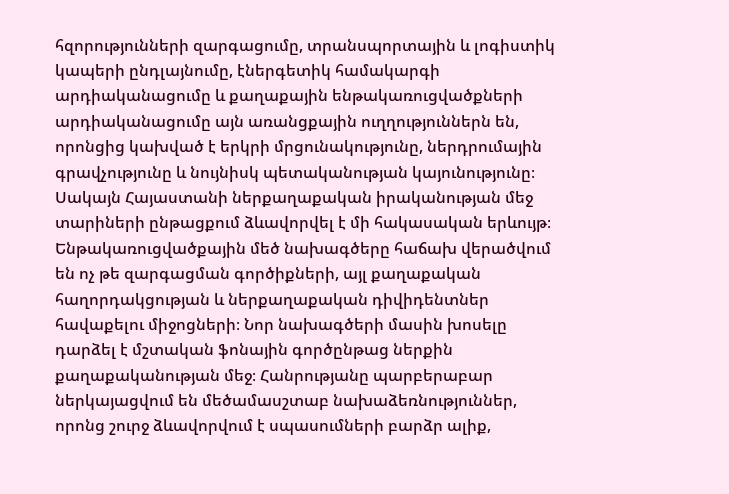հզորությունների զարգացումը, տրանսպորտային և լոգիստիկ կապերի ընդլայնումը, էներգետիկ համակարգի արդիականացումը և քաղաքային ենթակառուցվածքների արդիականացումը այն առանցքային ուղղություններն են, որոնցից կախված է երկրի մրցունակությունը, ներդրումային գրավչությունը և նույնիսկ պետականության կայունությունը։ Սակայն Հայաստանի ներքաղաքական իրականության մեջ տարիների ընթացքում ձևավորվել է մի հակասական երևույթ։ Ենթակառուցվածքային մեծ նախագծերը հաճախ վերածվում են ոչ թե զարգացման գործիքների, այլ քաղաքական հաղորդակցության և ներքաղաքական դիվիդենտներ հավաքելու միջոցների։ Նոր նախագծերի մասին խոսելը դարձել է մշտական ֆոնային գործընթաց ներքին քաղաքականության մեջ։ Հանրությանը պարբերաբար ներկայացվում են մեծամասշտաբ նախաձեռնություններ, որոնց շուրջ ձևավորվում է սպասումների բարձր ալիք,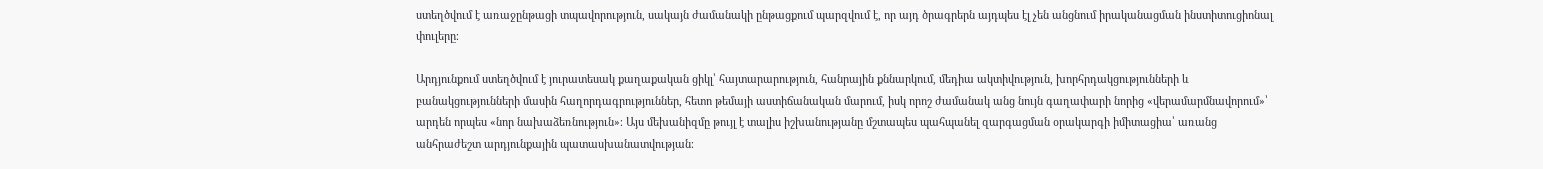ստեղծվում է առաջընթացի տպավորություն, սակայն ժամանակի ընթացքում պարզվում է, որ այդ ծրագրերն այդպես էլ չեն անցնում իրականացման ինստիտուցիոնալ փուլերը։

Արդյունքում ստեղծվում է յուրատեսակ քաղաքական ցիկլ՝ հայտարարություն, հանրային քննարկում, մեդիա ակտիվություն, խորհրդակցությունների և բանակցությունների մասին հաղորդագրություններ, հետո թեմայի աստիճանական մարում, իսկ որոշ ժամանակ անց նույն գաղափարի նորից «վերամարմնավորում»՝ արդեն որպես «նոր նախաձեռնություն»։ Այս մեխանիզմը թույլ է տալիս իշխանությանը մշտապես պահպանել զարգացման օրակարգի իմիտացիա՝ առանց անհրաժեշտ արդյունքային պատասխանատվության։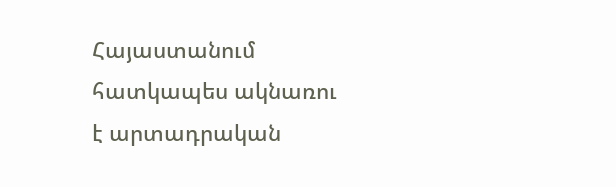Հայաստանում հատկապես ակնառու է արտադրական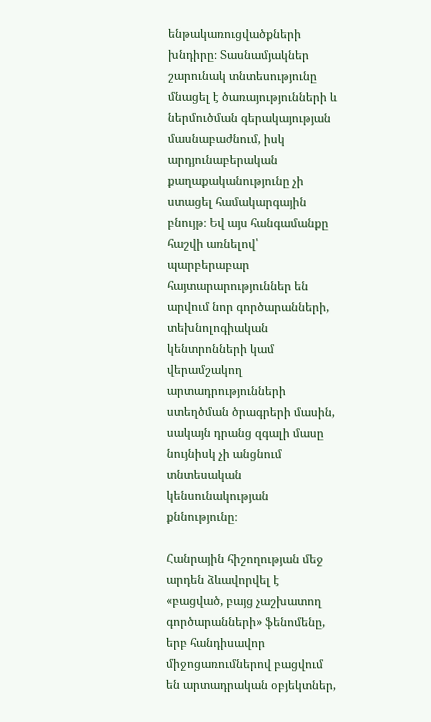ենթակառուցվածքների խնդիրը։ Տասնամյակներ շարունակ տնտեսությունը մնացել է ծառայությունների և ներմուծման գերակայության մասնաբաժնում, իսկ արդյունաբերական քաղաքականությունը չի ստացել համակարգային բնույթ։ Եվ այս հանգամանքը հաշվի առնելով՝ պարբերաբար հայտարարություններ են արվում նոր գործարանների, տեխնոլոգիական կենտրոնների կամ վերամշակող արտադրությունների ստեղծման ծրագրերի մասին, սակայն դրանց զգալի մասը նույնիսկ չի անցնում տնտեսական կենսունակության քննությունը։

Հանրային հիշողության մեջ արդեն ձևավորվել է «բացված, բայց չաշխատող գործարանների» ֆենոմենը, երբ հանդիսավոր միջոցառումներով բացվում են արտադրական օբյեկտներ,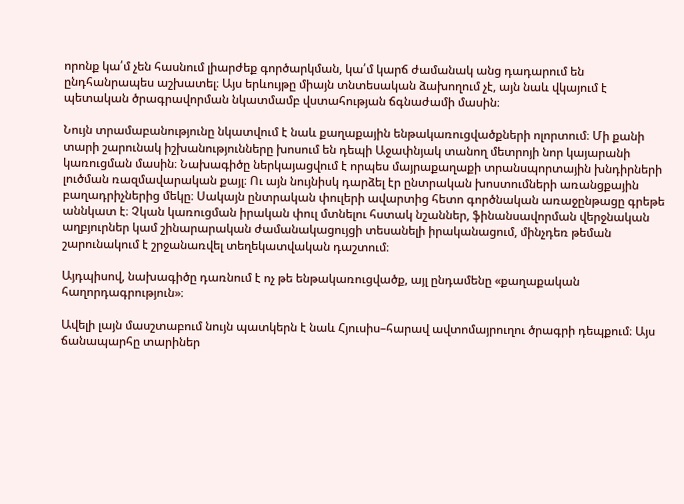որոնք կա՛մ չեն հասնում լիարժեք գործարկման, կա՛մ կարճ ժամանակ անց դադարում են ընդհանրապես աշխատել։ Այս երևույթը միայն տնտեսական ձախողում չէ, այն նաև վկայում է պետական ծրագրավորման նկատմամբ վստահության ճգնաժամի մասին։

Նույն տրամաբանությունը նկատվում է նաև քաղաքային ենթակառուցվածքների ոլորտում։ Մի քանի տարի շարունակ իշխանությունները խոսում են դեպի Աջափնյակ տանող մետրոյի նոր կայարանի կառուցման մասին։ Նախագիծը ներկայացվում է որպես մայրաքաղաքի տրանսպորտային խնդիրների լուծման ռազմավարական քայլ։ Ու այն նույնիսկ դարձել էր ընտրական խոստումների առանցքային բաղադրիչներից մեկը։ Սակայն ընտրական փուլերի ավարտից հետո գործնական առաջընթացը գրեթե աննկատ է։ Չկան կառուցման իրական փուլ մտնելու հստակ նշաններ, ֆինանսավորման վերջնական աղբյուրներ կամ շինարարական ժամանակացույցի տեսանելի իրականացում, մինչդեռ թեման շարունակում է շրջանառվել տեղեկատվական դաշտում։

Այդպիսով, նախագիծը դառնում է ոչ թե ենթակառուցվածք, այլ ընդամենը «քաղաքական հաղորդագրություն»։

Ավելի լայն մասշտաբում նույն պատկերն է նաև Հյուսիս–հարավ ավտոմայրուղու ծրագրի դեպքում։ Այս ճանապարհը տարիներ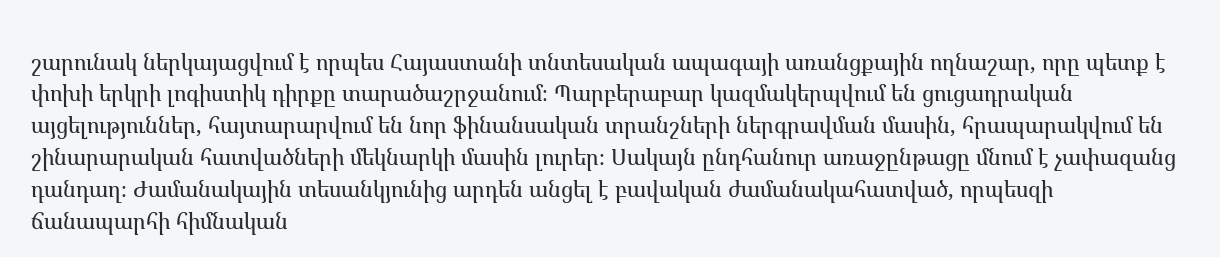շարունակ ներկայացվում է որպես Հայաստանի տնտեսական ապագայի առանցքային ողնաշար, որը պետք է փոխի երկրի լոգիստիկ դիրքը տարածաշրջանում։ Պարբերաբար կազմակերպվում են ցուցադրական այցելություններ, հայտարարվում են նոր ֆինանսական տրանշների ներգրավման մասին, հրապարակվում են շինարարական հատվածների մեկնարկի մասին լուրեր։ Սակայն ընդհանուր առաջընթացը մնում է չափազանց դանդաղ։ Ժամանակային տեսանկյունից արդեն անցել է բավական ժամանակահատված, որպեսզի ճանապարհի հիմնական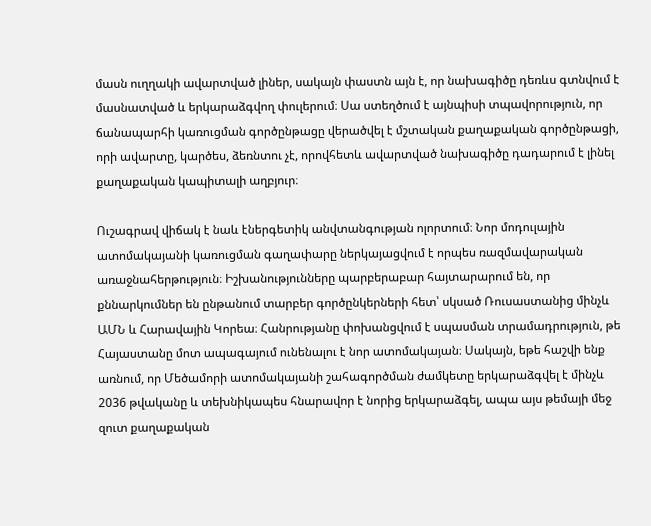մասն ուղղակի ավարտված լիներ, սակայն փաստն այն է, որ նախագիծը դեռևս գտնվում է մասնատված և երկարաձգվող փուլերում։ Սա ստեղծում է այնպիսի տպավորություն, որ ճանապարհի կառուցման գործընթացը վերածվել է մշտական քաղաքական գործընթացի, որի ավարտը, կարծես, ձեռնտու չէ, որովհետև ավարտված նախագիծը դադարում է լինել քաղաքական կապիտալի աղբյուր։

Ուշագրավ վիճակ է նաև էներգետիկ անվտանգության ոլորտում։ Նոր մոդուլային ատոմակայանի կառուցման գաղափարը ներկայացվում է որպես ռազմավարական առաջնահերթություն։ Իշխանությունները պարբերաբար հայտարարում են, որ քննարկումներ են ընթանում տարբեր գործընկերների հետ՝ սկսած Ռուսաստանից մինչև ԱՄՆ և Հարավային Կորեա։ Հանրությանը փոխանցվում է սպասման տրամադրություն, թե Հայաստանը մոտ ապագայում ունենալու է նոր ատոմակայան։ Սակայն, եթե հաշվի ենք առնում, որ Մեծամորի ատոմակայանի շահագործման ժամկետը երկարաձգվել է մինչև 2036 թվականը և տեխնիկապես հնարավոր է նորից երկարաձգել, ապա այս թեմայի մեջ զուտ քաղաքական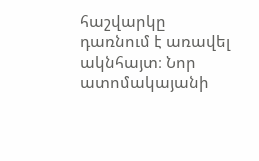հաշվարկը դառնում է առավել ակնհայտ։ Նոր ատոմակայանի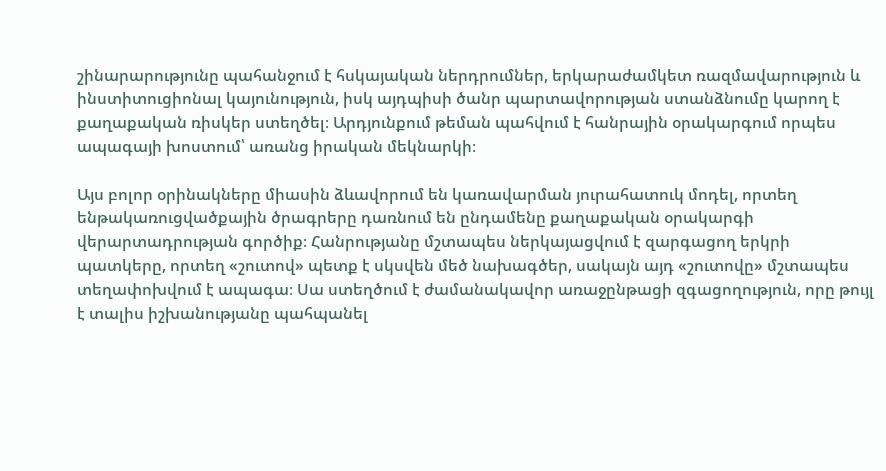շինարարությունը պահանջում է հսկայական ներդրումներ, երկարաժամկետ ռազմավարություն և ինստիտուցիոնալ կայունություն, իսկ այդպիսի ծանր պարտավորության ստանձնումը կարող է քաղաքական ռիսկեր ստեղծել։ Արդյունքում թեման պահվում է հանրային օրակարգում որպես ապագայի խոստում՝ առանց իրական մեկնարկի։

Այս բոլոր օրինակները միասին ձևավորում են կառավարման յուրահատուկ մոդել, որտեղ ենթակառուցվածքային ծրագրերը դառնում են ընդամենը քաղաքական օրակարգի վերարտադրության գործիք։ Հանրությանը մշտապես ներկայացվում է զարգացող երկրի պատկերը, որտեղ «շուտով» պետք է սկսվեն մեծ նախագծեր, սակայն այդ «շուտովը» մշտապես տեղափոխվում է ապագա։ Սա ստեղծում է ժամանակավոր առաջընթացի զգացողություն, որը թույլ է տալիս իշխանությանը պահպանել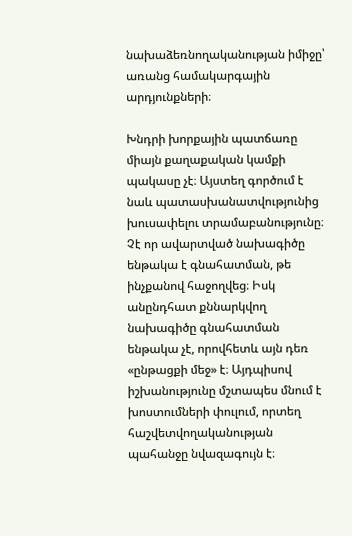նախաձեռնողականության իմիջը՝ առանց համակարգային արդյունքների։

Խնդրի խորքային պատճառը միայն քաղաքական կամքի պակասը չէ։ Այստեղ գործում է նաև պատասխանատվությունից խուսափելու տրամաբանությունը։ Չէ որ ավարտված նախագիծը ենթակա է գնահատման, թե ինչքանով հաջողվեց։ Իսկ անընդհատ քննարկվող նախագիծը գնահատման ենթակա չէ, որովհետև այն դեռ «ընթացքի մեջ» է։ Այդպիսով իշխանությունը մշտապես մնում է խոստումների փուլում, որտեղ հաշվետվողականության պահանջը նվազագույն է։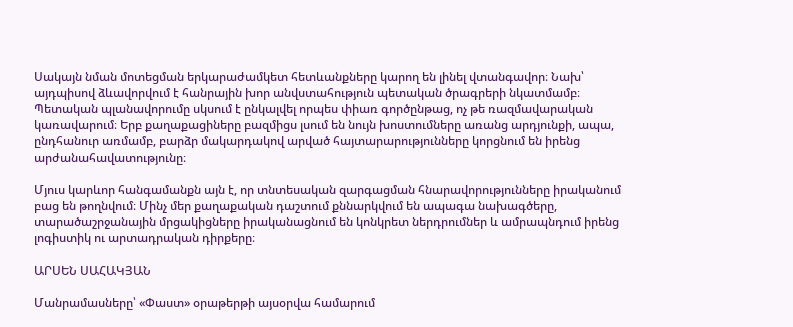Սակայն նման մոտեցման երկարաժամկետ հետևանքները կարող են լինել վտանգավոր։ Նախ՝ այդպիսով ձևավորվում է հանրային խոր անվստահություն պետական ծրագրերի նկատմամբ։ Պետական պլանավորումը սկսում է ընկալվել որպես փիառ գործընթաց, ոչ թե ռազմավարական կառավարում։ Երբ քաղաքացիները բազմիցս լսում են նույն խոստումները առանց արդյունքի, ապա, ընդհանուր առմամբ, բարձր մակարդակով արված հայտարարությունները կորցնում են իրենց արժանահավատությունը։

Մյուս կարևոր հանգամանքն այն է, որ տնտեսական զարգացման հնարավորությունները իրականում բաց են թողնվում։ Մինչ մեր քաղաքական դաշտում քննարկվում են ապագա նախագծերը, տարածաշրջանային մրցակիցները իրականացնում են կոնկրետ ներդրումներ և ամրապնդում իրենց լոգիստիկ ու արտադրական դիրքերը։

ԱՐՍԵՆ ՍԱՀԱԿՅԱՆ

Մանրամասները՝ «Փաստ» օրաթերթի այսօրվա համարում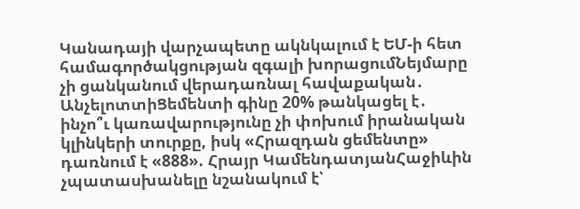Կանադայի վարչապետը ակնկալում է ԵՄ-ի հետ համագործակցության զգալի խորացումՆեյմարը չի ցանկանում վերադառնալ հավաքական․ ԱնչելոտտիՑեմենտի գինը 20% թանկացել է․ ինչո՞ւ կառավարությունը չի փոխում իրանական կլինկերի տուրքը, իսկ «Հրազդան ցեմենտը» դառնում է «888». Հրայր ԿամենդատյանՀաջիևին չպատասխանելը նշանակում է՝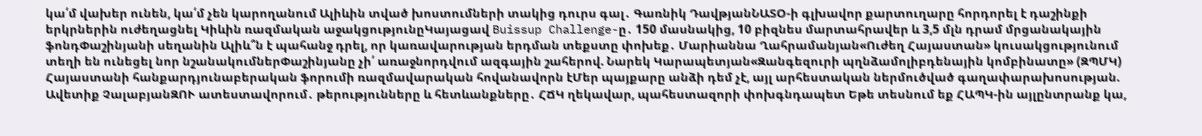կա՛մ վախեր ունեն, կա՛մ չեն կարողանում Ալիևին տված խոստումների տակից դուրս գալ․ Գառնիկ ԴավթյանՆԱՏՕ-ի գլխավոր քարտուղարը հորդորել է դաշինքի երկրներին ուժեղացնել Կիևին ռազմական աջակցությունըԿայացավ Buissup Challenge-ը․ 150 մասնակից, 10 բիզնես մարտահրավեր և 3,5 մլն դրամ մրցանակային ֆոնդՓաշինյանի սեղանին Ալիև՞ն է պահանջ դրել, որ կառավարության երդման տեքստը փոխեք․ Մարիաննա Ղահրամանյան«Ուժեղ Հայաստան» կուսակցությունում տեղի են ունեցել նոր նշանակումներՓաշինյանը չի՛ առաջնորդվում ազգային շահերով. Նարեկ Կարապետյան«Զանգեզուրի պղնձամոլիբդենային կոմբինատը» (ԶՊՄԿ) Հայաստանի հանքարդյունաբերական ֆորումի ռազմավարական հովանավորն էՄեր պայքարը անձի դեմ չէ, այլ արհեստական ներմուծված գաղափարախոսության. Ավետիք ՉալաբյանԶՈՒ ատեստավորում․ թերությունները և հետևանքները․ ՀՃԿ ղեկավար, պահեստազորի փոխգնդապետ Եթե տեսնում եք ՀԱՊԿ-ին այլընտրանք կա,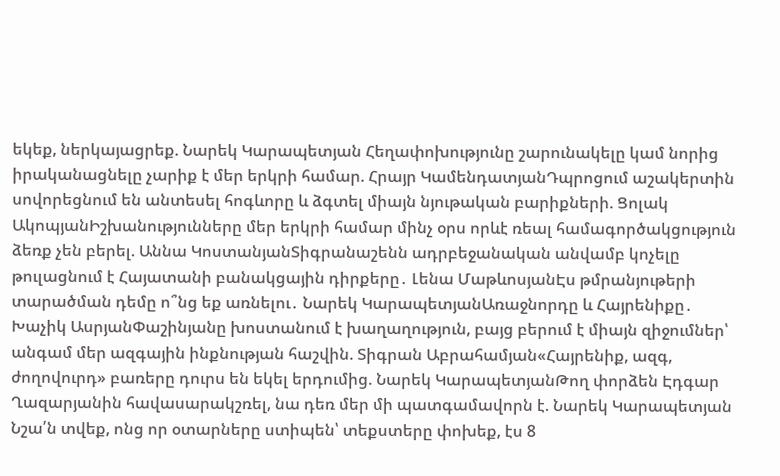եկեք, ներկայացրեք. Նարեկ Կարապետյան Հեղափոխությունը շարունակելը կամ նորից իրականացնելը չարիք է մեր երկրի համար. Հրայր ԿամենդատյանԴպրոցում աշակերտին սովորեցնում են անտեսել հոգևորը և ձգտել միայն նյութական բարիքների. Ցոլակ ԱկոպյանԻշխանությունները մեր երկրի համար մինչ օրս որևէ ռեալ համագործակցություն ձեռք չեն բերել. Աննա ԿոստանյանՏիգրանաշենն ադրբեջանական անվամբ կոչելը թուլացնում է Հայատանի բանակցային դիրքերը․ Լենա ՄաթևոսյանԷս թմրանյութերի տարածման դեմը ո՞նց եք առնելու․ Նարեկ ԿարապետյանԱռաջնորդը և Հայրենիքը․ Խաչիկ ԱսրյանՓաշինյանը խոստանում է խաղաղություն, բայց բերում է միայն զիջումներ՝ անգամ մեր ազգային ինքնության հաշվին. Տիգրան Աբրահամյան«Հայրենիք, ազգ, ժողովուրդ» բառերը դուրս են եկել երդումից. Նարեկ ԿարապետյանԹող փորձեն Էդգար Ղազարյանին հավասարակշռել, նա դեռ մեր մի պատգամավորն է. Նարեկ Կարապետյան Նշա՛ն տվեք, ոնց որ օտարները ստիպեն՝ տեքստերը փոխեք, էս 8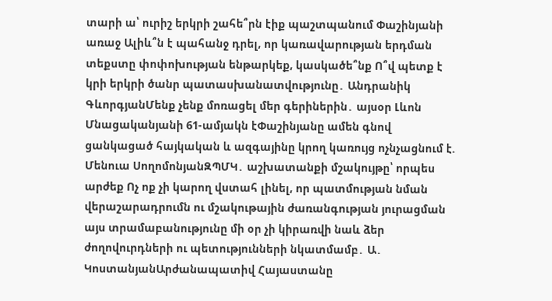տարի ա՝ ուրիշ երկրի շահե՞րն էիք պաշտպանում Փաշինյանի առաջ Ալիև՞ն է պահանջ դրել, որ կառավարության երդման տեքստը փոփոխության ենթարկեք, կասկածե՞նք Ո՞վ պետք է կրի երկրի ծանր պատասխանատվությունը․ Անդրանիկ ԳևորգյանՄենք չենք մոռացել մեր գերիներին․ այսօր Լևոն Մնացականյանի 61-ամյակն էՓաշինյանը ամեն գնով ցանկացած հայկական և ազգայինը կրող կառույց ոչնչացնում է. Մենուա ՍողոմոնյանԶՊՄԿ․ աշխատանքի մշակույթը՝ որպես արժեք Ոչ ոք չի կարող վստահ լինել, որ պատմության նման վերաշարադրումն ու մշակութային ժառանգության յուրացման այս տրամաբանությունը մի օր չի կիրառվի նաև ձեր ժողովուրդների ու պետությունների նկատմամբ․ Ա․ ԿոստանյանԱրժանապատիվ Հայաստանը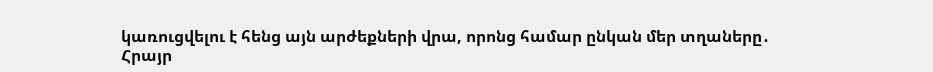կառուցվելու է հենց այն արժեքների վրա, որոնց համար ընկան մեր տղաները․ Հրայր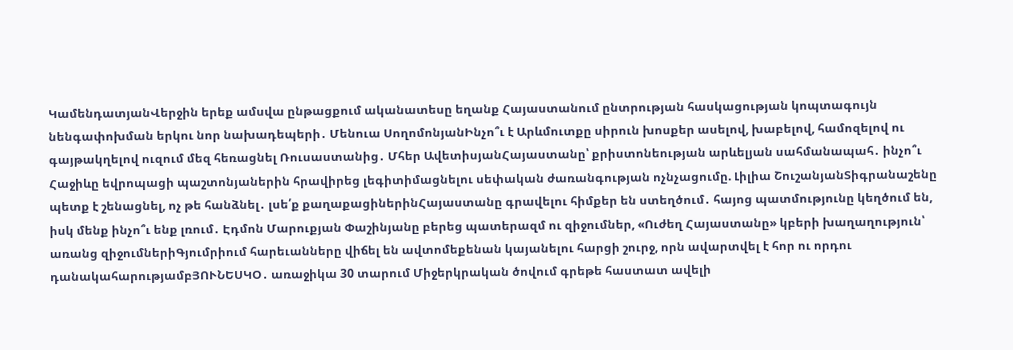ԿամենդատյանՎերջին երեք ամսվա ընթացքում ականատեսը եղանք Հայաստանում ընտրության հասկացության կոպտագույն նենգափոխման երկու նոր նախադեպերի․ Մենուա ՍողոմոնյանԻնչո՞ւ է Արևմուտքը սիրուն խոսքեր ասելով, խաբելով, համոզելով ու գայթակղելով ուզում մեզ հեռացնել Ռուսաստանից․ Մհեր ԱվետիսյանՀայաստանը՝ քրիստոնեության արևելյան սահմանապահ․ ինչո՞ւ Հաջիևը եվրոպացի պաշտոնյաներին հրավիրեց լեգիտիմացնելու սեփական ժառանգության ոչնչացումը. Լիլիա ՇուշանյանՏիգրանաշենը պետք է շենացնել, ոչ թե հանձնել․ լսե՛ք քաղաքացիներինՀայաստանը գրավելու հիմքեր են ստեղծում․ հայոց պատմությունը կեղծում են, իսկ մենք ինչո՞ւ ենք լռում․ Էդմոն Մարուքյան Փաշինյանը բերեց պատերազմ ու զիջումներ, «Ուժեղ Հայաստանը» կբերի խաղաղություն՝ առանց զիջումներիԳյումրիում հարեւանները վիճել են ավտոմեքենան կայանելու հարցի շուրջ, որն ավարտվել է հոր ու որդու դանակահարությամբՅՈՒՆԵՍԿՕ․ առաջիկա 30 տարում Միջերկրական ծովում գրեթե հաստատ ավելի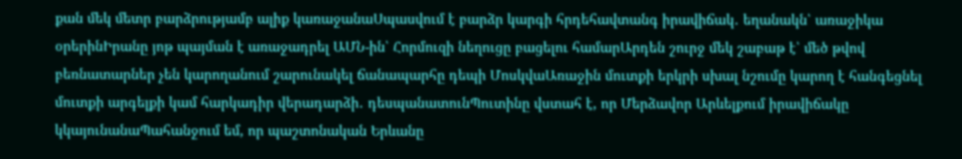քան մեկ մետր բարձրությամբ ալիք կառաջանաՍպասվում է բարձր կարգի հրդեհավտանգ իրավիճակ․ եղանակն՝ առաջիկա օրերինԻրանը յոթ պայման է առաջադրել ԱՄՆ-ին՝ Հորմուզի նեղուցը բացելու համարԱրդեն շուրջ մեկ շաբաթ է՝ մեծ թվով բեռնատարներ չեն կարողանում շարունակել ճանապարհը դեպի ՄոսկվաԱռաջին մուտքի երկրի սխալ նշումը կարող է հանգեցնել մուտքի արգելքի կամ հարկադիր վերադարձի․ դեսպանատունՊուտինը վստահ է, որ Մերձավոր Արևելքում իրավիճակը կկայունանաՊահանջում եմ, որ պաշտոնական Երևանը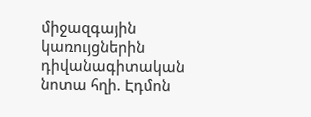միջազգային կառույցներին դիվանագիտական նոտա հղի. Էդմոն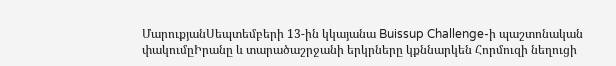ՄարուքյանՍեպտեմբերի 13-ին կկայանա Buissup Challenge-ի պաշտոնական փակումըԻրանը և տարածաշրջանի երկրները կքննարկեն Հորմուզի նեղուցի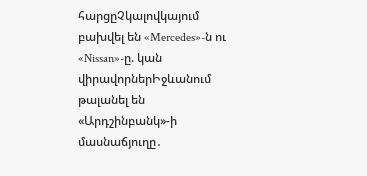հարցըՉկալովկայում բախվել են «Mercedes»-ն ու «Nissan»-ը. կան վիրավորներԻջևանում թալանել են «Արդշինբանկ»-ի մասնաճյուղը․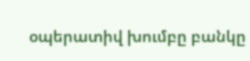օպերատիվ խումբը բանկը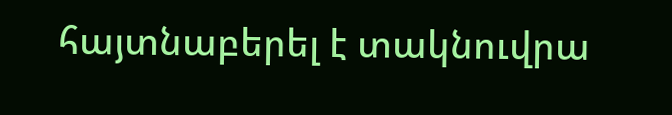հայտնաբերել է տակնուվրա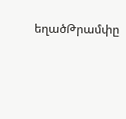եղածԹրամփը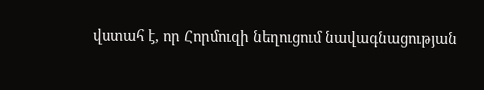վստահ է, որ Հորմուզի նեղուցում նավագնացության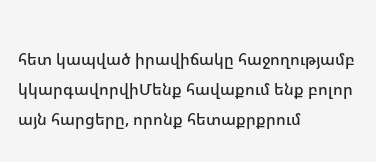հետ կապված իրավիճակը հաջողությամբ կկարգավորվիՄենք հավաքում ենք բոլոր այն հարցերը, որոնք հետաքրքրում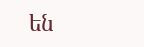են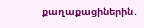քաղաքացիներին․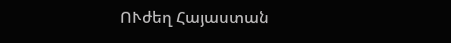ՈՒժեղ Հայաստան